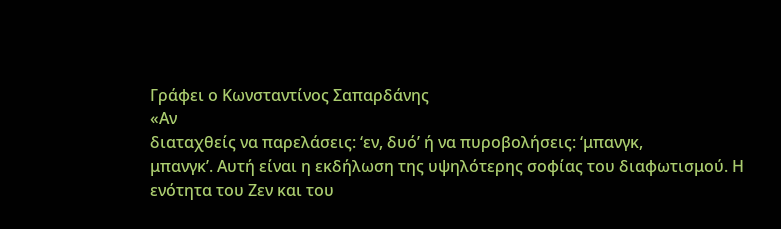Γράφει ο Κωνσταντίνος Σαπαρδάνης
«Αν
διαταχθείς να παρελάσεις: ‘εν, δυό’ ή να πυροβολήσεις: ‘μπανγκ,
μπανγκ’. Αυτή είναι η εκδήλωση της υψηλότερης σοφίας του διαφωτισμού. Η
ενότητα του Ζεν και του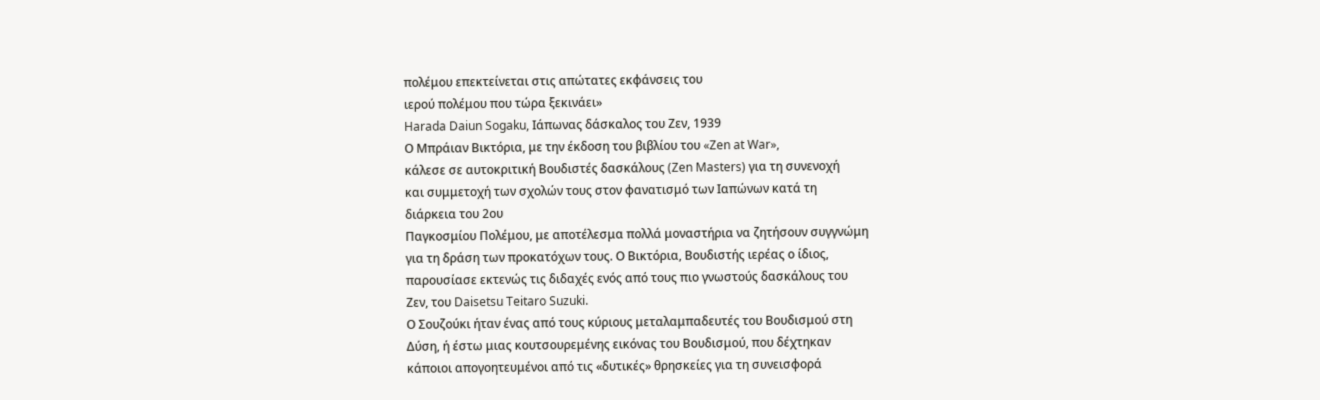πολέμου επεκτείνεται στις απώτατες εκφάνσεις του
ιερού πολέμου που τώρα ξεκινάει»
Harada Daiun Sogaku, Ιάπωνας δάσκαλος του Ζεν, 1939
Ο Μπράιαν Βικτόρια, με την έκδοση του βιβλίου του «Zen at War»,
κάλεσε σε αυτοκριτική Βουδιστές δασκάλους (Zen Masters) για τη συνενοχή
και συμμετοχή των σχολών τους στον φανατισμό των Ιαπώνων κατά τη
διάρκεια του 2ου
Παγκοσμίου Πολέμου, με αποτέλεσμα πολλά μοναστήρια να ζητήσουν συγγνώμη
για τη δράση των προκατόχων τους. Ο Βικτόρια, Βουδιστής ιερέας ο ίδιος,
παρουσίασε εκτενώς τις διδαχές ενός από τους πιο γνωστούς δασκάλους του
Ζεν, του Daisetsu Teitaro Suzuki.
Ο Σουζούκι ήταν ένας από τους κύριους μεταλαμπαδευτές του Βουδισμού στη
Δύση, ή έστω μιας κουτσουρεμένης εικόνας του Βουδισμού, που δέχτηκαν
κάποιοι απογοητευμένοι από τις «δυτικές» θρησκείες για τη συνεισφορά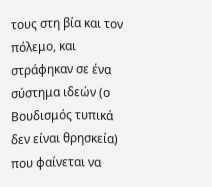τους στη βία και τον πόλεμο, και στράφηκαν σε ένα σύστημα ιδεών (ο
Βουδισμός τυπικά δεν είναι θρησκεία) που φαίνεται να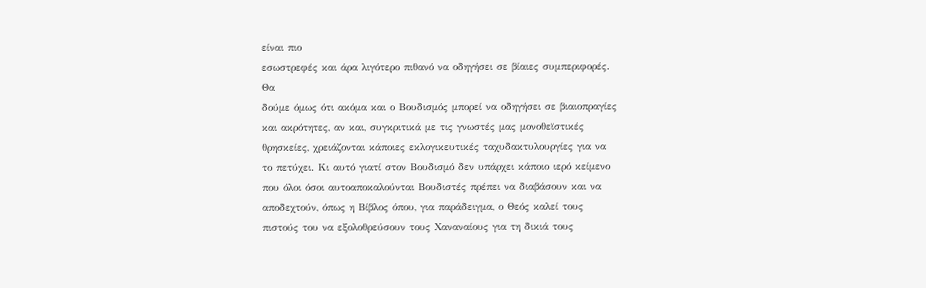είναι πιο
εσωστρεφές και άρα λιγότερο πιθανό να οδηγήσει σε βίαιες συμπεριφορές.
Θα
δούμε όμως ότι ακόμα και ο Βουδισμός μπορεί να οδηγήσει σε βιαιοπραγίες
και ακρότητες, αν και, συγκριτικά με τις γνωστές μας μονοθεϊστικές
θρησκείες, χρειάζονται κάποιες εκλογικευτικές ταχυδακτυλουργίες για να
το πετύχει. Κι αυτό γιατί στον Βουδισμό δεν υπάρχει κάποιο ιερό κείμενο
που όλοι όσοι αυτοαποκαλούνται Βουδιστές πρέπει να διαβάσουν και να
αποδεχτούν, όπως η Βίβλος όπου, για παράδειγμα, ο Θεός καλεί τους
πιστούς του να εξολοθρεύσουν τους Χαναναίους για τη δικιά τους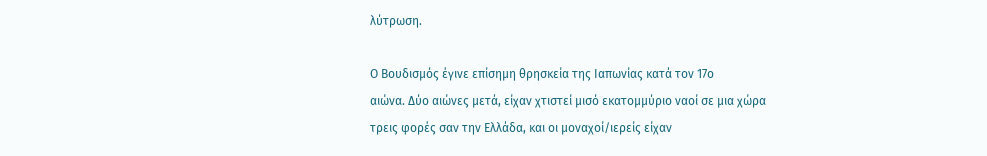λύτρωση.

Ο Βουδισμός έγινε επίσημη θρησκεία της Ιαπωνίας κατά τον 17ο
αιώνα. Δύο αιώνες μετά, είχαν χτιστεί μισό εκατομμύριο ναοί σε μια χώρα
τρεις φορές σαν την Ελλάδα, και οι μοναχοί/ιερείς είχαν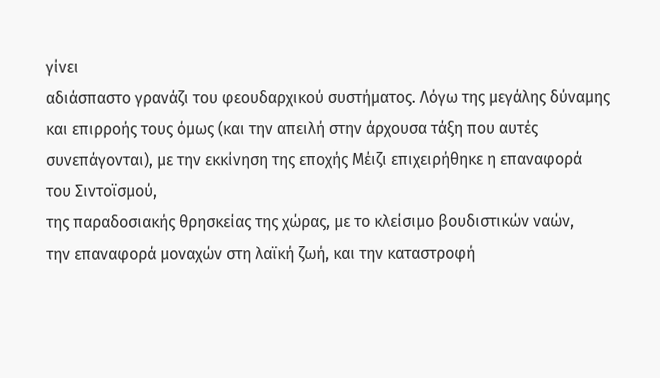γίνει
αδιάσπαστο γρανάζι του φεουδαρχικού συστήματος. Λόγω της μεγάλης δύναμης
και επιρροής τους όμως (και την απειλή στην άρχουσα τάξη που αυτές
συνεπάγονται), με την εκκίνηση της εποχής Μέιζι επιχειρήθηκε η επαναφορά
του Σιντοϊσμού,
της παραδοσιακής θρησκείας της χώρας, με το κλείσιμο βουδιστικών ναών,
την επαναφορά μοναχών στη λαϊκή ζωή, και την καταστροφή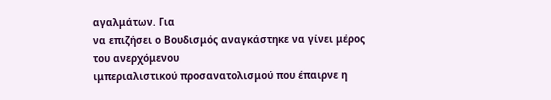αγαλμάτων. Για
να επιζήσει ο Βουδισμός αναγκάστηκε να γίνει μέρος του ανερχόμενου
ιμπεριαλιστικού προσανατολισμού που έπαιρνε η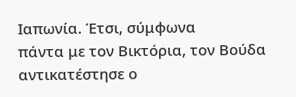Ιαπωνία. Έτσι, σύμφωνα
πάντα με τον Βικτόρια, τον Βούδα αντικατέστησε ο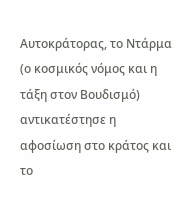Αυτοκράτορας, το Ντάρμα (ο κοσμικός νόμος και η τάξη στον Βουδισμό) αντικατέστησε η αφοσίωση στο κράτος και το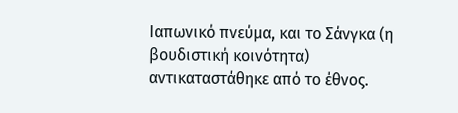Ιαπωνικό πνεύμα, και το Σάνγκα (η βουδιστική κοινότητα) αντικαταστάθηκε από το έθνος.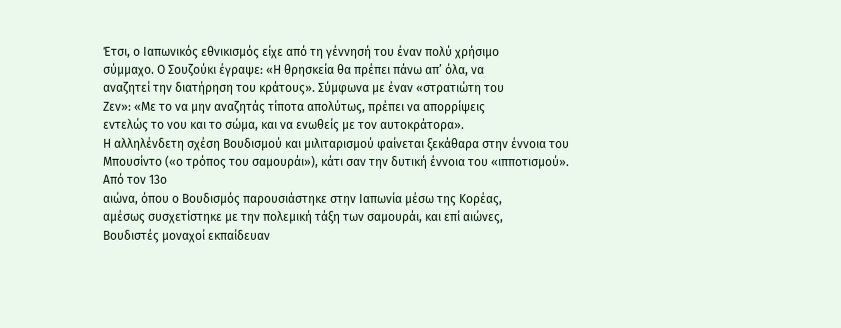Έτσι, ο Ιαπωνικός εθνικισμός είχε από τη γέννησή του έναν πολύ χρήσιμο
σύμμαχο. Ο Σουζούκι έγραψε: «Η θρησκεία θα πρέπει πάνω απ’ όλα, να
αναζητεί την διατήρηση του κράτους». Σύμφωνα με έναν «στρατιώτη του
Ζεν»: «Με το να μην αναζητάς τίποτα απολύτως, πρέπει να απορρίψεις
εντελώς το νου και το σώμα, και να ενωθείς με τον αυτοκράτορα».
Η αλληλένδετη σχέση Βουδισμού και μιλιταρισμού φαίνεται ξεκάθαρα στην έννοια του Μπουσίντο («ο τρόπος του σαμουράι»), κάτι σαν την δυτική έννοια του «ιπποτισμού». Από τον 13ο
αιώνα, όπου ο Βουδισμός παρουσιάστηκε στην Ιαπωνία μέσω της Κορέας,
αμέσως συσχετίστηκε με την πολεμική τάξη των σαμουράι, και επί αιώνες,
Βουδιστές μοναχοί εκπαίδευαν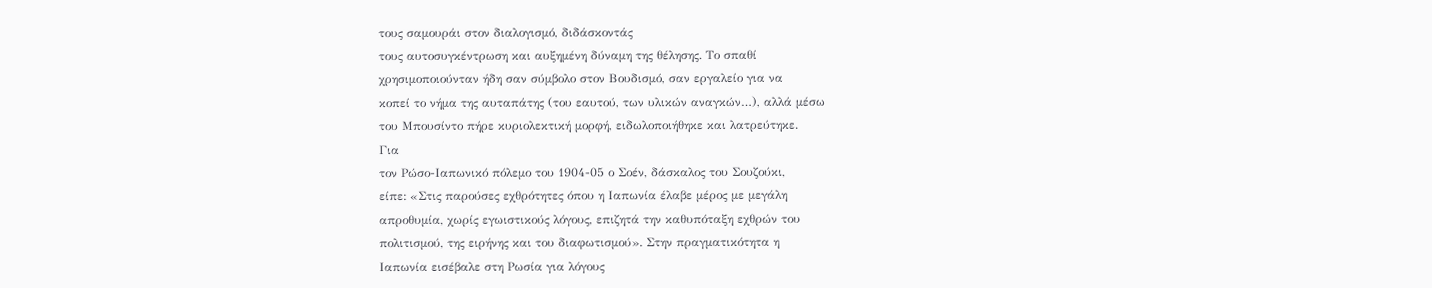τους σαμουράι στον διαλογισμό, διδάσκοντάς
τους αυτοσυγκέντρωση και αυξημένη δύναμη της θέλησης. Το σπαθί
χρησιμοποιούνταν ήδη σαν σύμβολο στον Βουδισμό, σαν εργαλείο για να
κοπεί το νήμα της αυταπάτης (του εαυτού, των υλικών αναγκών…), αλλά μέσω
του Μπουσίντο πήρε κυριολεκτική μορφή, ειδωλοποιήθηκε και λατρεύτηκε.
Για
τον Ρώσο-Ιαπωνικό πόλεμο του 1904-05 ο Σοέν, δάσκαλος του Σουζούκι,
είπε: «Στις παρούσες εχθρότητες όπου η Ιαπωνία έλαβε μέρος με μεγάλη
απροθυμία, χωρίς εγωιστικούς λόγους, επιζητά την καθυπόταξη εχθρών του
πολιτισμού, της ειρήνης και του διαφωτισμού». Στην πραγματικότητα η
Ιαπωνία εισέβαλε στη Ρωσία για λόγους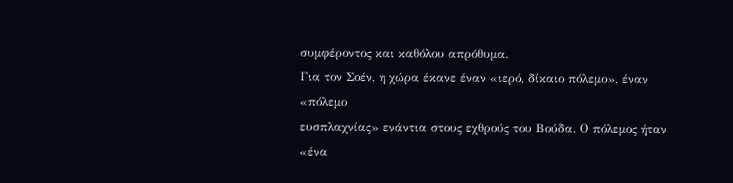συμφέροντος και καθόλου απρόθυμα.
Για τον Σοέν, η χώρα έκανε έναν «ιερό, δίκαιο πόλεμο», έναν «πόλεμο
ευσπλαχνίας» ενάντια στους εχθρούς του Βούδα. Ο πόλεμος ήταν «ένα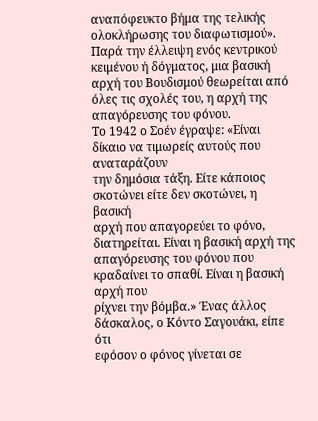αναπόφευκτο βήμα της τελικής ολοκλήρωσης του διαφωτισμού».
Παρά την έλλειψη ενός κεντρικού κειμένου ή δόγματος, μια βασική αρχή του Βουδισμού θεωρείται από όλες τις σχολές του, η αρχή της απαγόρευσης του φόνου.
Το 1942 ο Σοέν έγραψε: «Είναι δίκαιο να τιμωρείς αυτούς που αναταράζουν
την δημόσια τάξη. Είτε κάποιος σκοτώνει είτε δεν σκοτώνει, η βασική
αρχή που απαγορεύει το φόνο, διατηρείται. Είναι η βασική αρχή της
απαγόρευσης του φόνου που κραδαίνει το σπαθί. Είναι η βασική αρχή που
ρίχνει την βόμβα.» Ένας άλλος δάσκαλος, ο Κόντο Σαγουάκι, είπε ότι
εφόσον ο φόνος γίνεται σε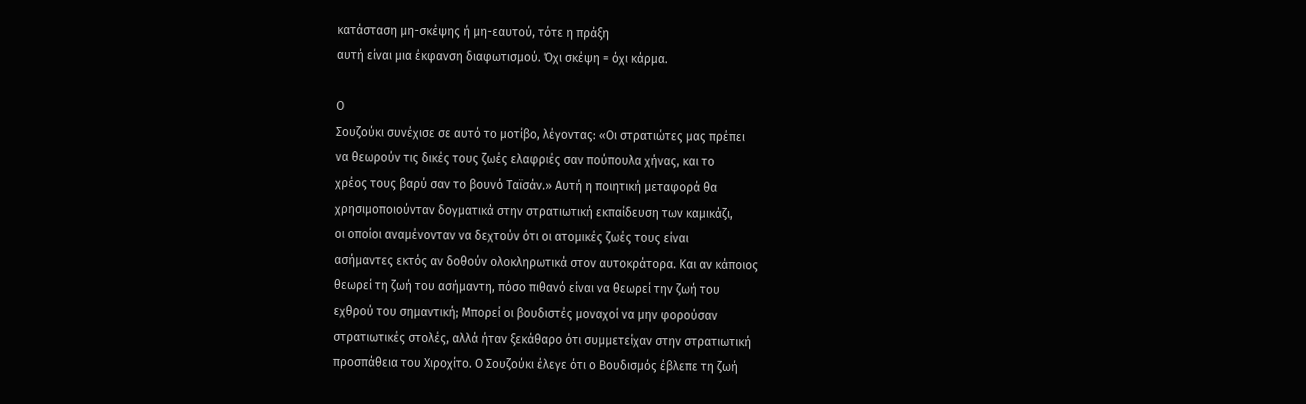κατάσταση μη-σκέψης ή μη-εαυτού, τότε η πράξη
αυτή είναι μια έκφανση διαφωτισμού. Όχι σκέψη = όχι κάρμα.

Ο
Σουζούκι συνέχισε σε αυτό το μοτίβο, λέγοντας: «Οι στρατιώτες μας πρέπει
να θεωρούν τις δικές τους ζωές ελαφριές σαν πούπουλα χήνας, και το
χρέος τους βαρύ σαν το βουνό Ταϊσάν.» Αυτή η ποιητική μεταφορά θα
χρησιμοποιούνταν δογματικά στην στρατιωτική εκπαίδευση των καμικάζι,
οι οποίοι αναμένονταν να δεχτούν ότι οι ατομικές ζωές τους είναι
ασήμαντες εκτός αν δοθούν ολοκληρωτικά στον αυτοκράτορα. Και αν κάποιος
θεωρεί τη ζωή του ασήμαντη, πόσο πιθανό είναι να θεωρεί την ζωή του
εχθρού του σημαντική; Μπορεί οι βουδιστές μοναχοί να μην φορούσαν
στρατιωτικές στολές, αλλά ήταν ξεκάθαρο ότι συμμετείχαν στην στρατιωτική
προσπάθεια του Χιροχίτο. Ο Σουζούκι έλεγε ότι ο Βουδισμός έβλεπε τη ζωή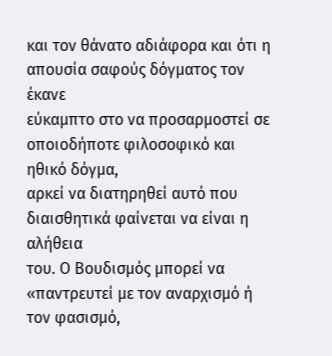και τον θάνατο αδιάφορα και ότι η απουσία σαφούς δόγματος τον έκανε
εύκαμπτο στο να προσαρμοστεί σε οποιοδήποτε φιλοσοφικό και ηθικό δόγμα,
αρκεί να διατηρηθεί αυτό που διαισθητικά φαίνεται να είναι η αλήθεια
του. Ο Βουδισμός μπορεί να «παντρευτεί με τον αναρχισμό ή τον φασισμό,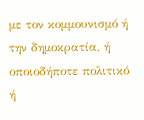με τον κομμουνισμό ή την δημοκρατία, ή οποιοδήποτε πολιτικό ή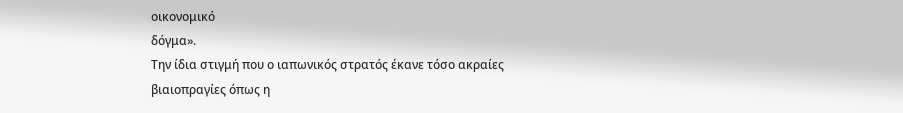οικονομικό
δόγμα».
Την ίδια στιγμή που ο ιαπωνικός στρατός έκανε τόσο ακραίες βιαιοπραγίες όπως η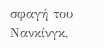σφαγή του Νανκίνγκ,